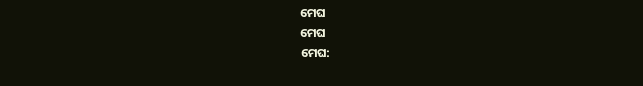ମେଘ
ମେଘ
ମେଘ: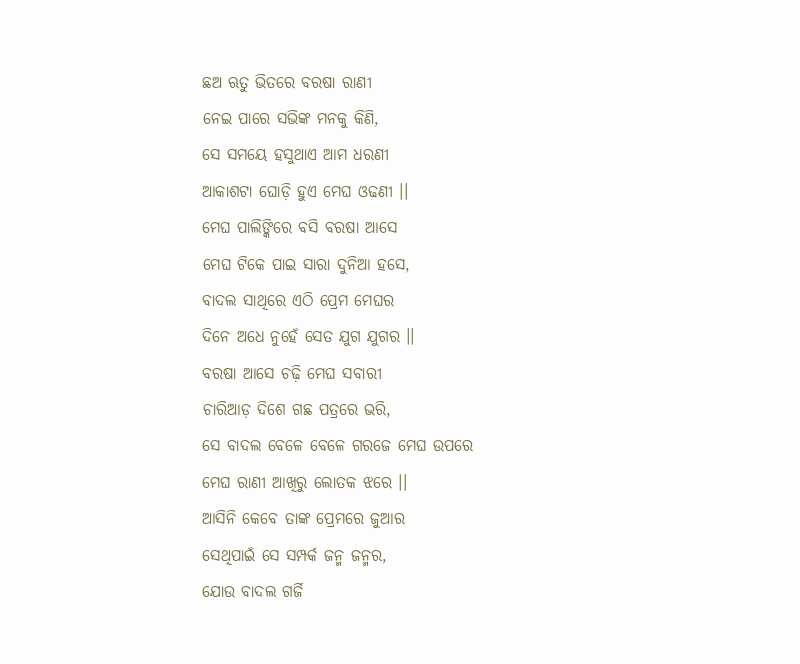ଛଅ ଋତୁ ଭିତରେ ବରଷା ରାଣୀ
ନେଇ ପାରେ ସଭିଙ୍କ ମନକୁ କିଣି,
ସେ ସମୟେ ହସୁଥାଏ ଆମ ଧରଣୀ
ଆକାଶଟା ଘୋଡ଼ି ହୁଏ ମେଘ ଓଢଣୀ ।।
ମେଘ ପାଲିଙ୍କିରେ ବସି ବରଷା ଆସେ
ମେଘ ଟିକେ ପାଇ ସାରା ଦୁନିଆ ହସେ,
ବାଦଲ ସାଥିରେ ଏଠି ପ୍ରେମ ମେଘର
ଦିନେ ଅଧେ ନୁହେଁ ସେତ ଯୁଗ ଯୁଗର ।।
ବରଷା ଆସେ ଚଢ଼ି ମେଘ ସବାରୀ
ଚାରିଆଡ଼ ଦିଶେ ଗଛ ପତ୍ରରେ ଭରି,
ସେ ବାଦଲ ବେଳେ ବେଳେ ଗରଜେ ମେଘ ଉପରେ
ମେଘ ରାଣୀ ଆଖିରୁ ଲୋତକ ଝରେ ।।
ଆସିନି କେବେ ତାଙ୍କ ପ୍ରେମରେ ଜୁଆର
ସେଥିପାଇଁ ସେ ସମ୍ପର୍କ ଜନ୍ମ ଜନ୍ମର,
ଯୋଉ ବାଦଲ ଗର୍ଜି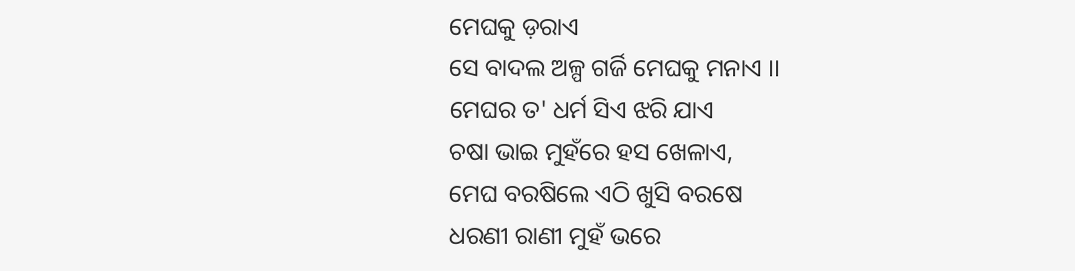ମେଘକୁ ଡ଼ରାଏ
ସେ ବାଦଲ ଅଳ୍ପ ଗର୍ଜି ମେଘକୁ ମନାଏ ।।
ମେଘର ତ' ଧର୍ମ ସିଏ ଝରି ଯାଏ
ଚଷା ଭାଇ ମୁହଁରେ ହସ ଖେଳାଏ,
ମେଘ ବରଷିଲେ ଏଠି ଖୁସି ବରଷେ
ଧରଣୀ ରାଣୀ ମୁହଁ ଭରେ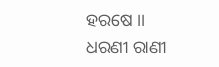ହରଷେ ।।
ଧରଣୀ ରାଣୀ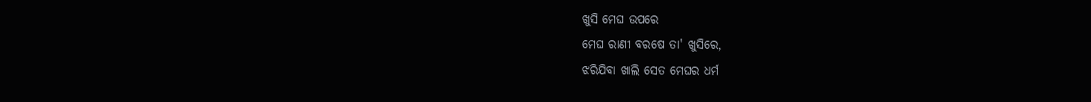ଖୁସି ମେଘ ଉପରେ
ମେଘ ରାଣୀ ବରଷେ ତା' ଖୁସିରେ,
ଝରିଯିବା ଖାଲି ସେତ ମେଘର ଧର୍ମ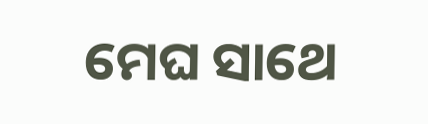ମେଘ ସାଥେ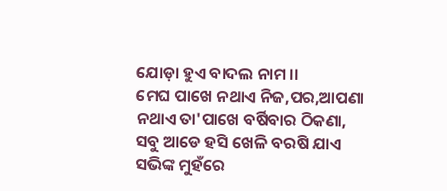ଯୋଡ଼ା ହୁଏ ବାଦଲ ନାମ ।।
ମେଘ ପାଖେ ନଥାଏ ନିଜ,ପର,ଆପଣା
ନଥାଏ ତା'ପାଖେ ବର୍ଷିବାର ଠିକଣା,
ସବୁ ଆଡେ ହସି ଖେଳି ବରଷି ଯାଏ
ସଭିଙ୍କ ମୁହଁରେ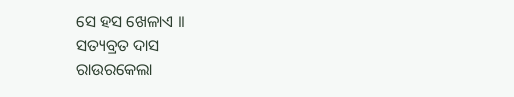ସେ ହସ ଖେଳାଏ ।।
ସତ୍ୟବ୍ରତ ଦାସ
ରାଉରକେଲା